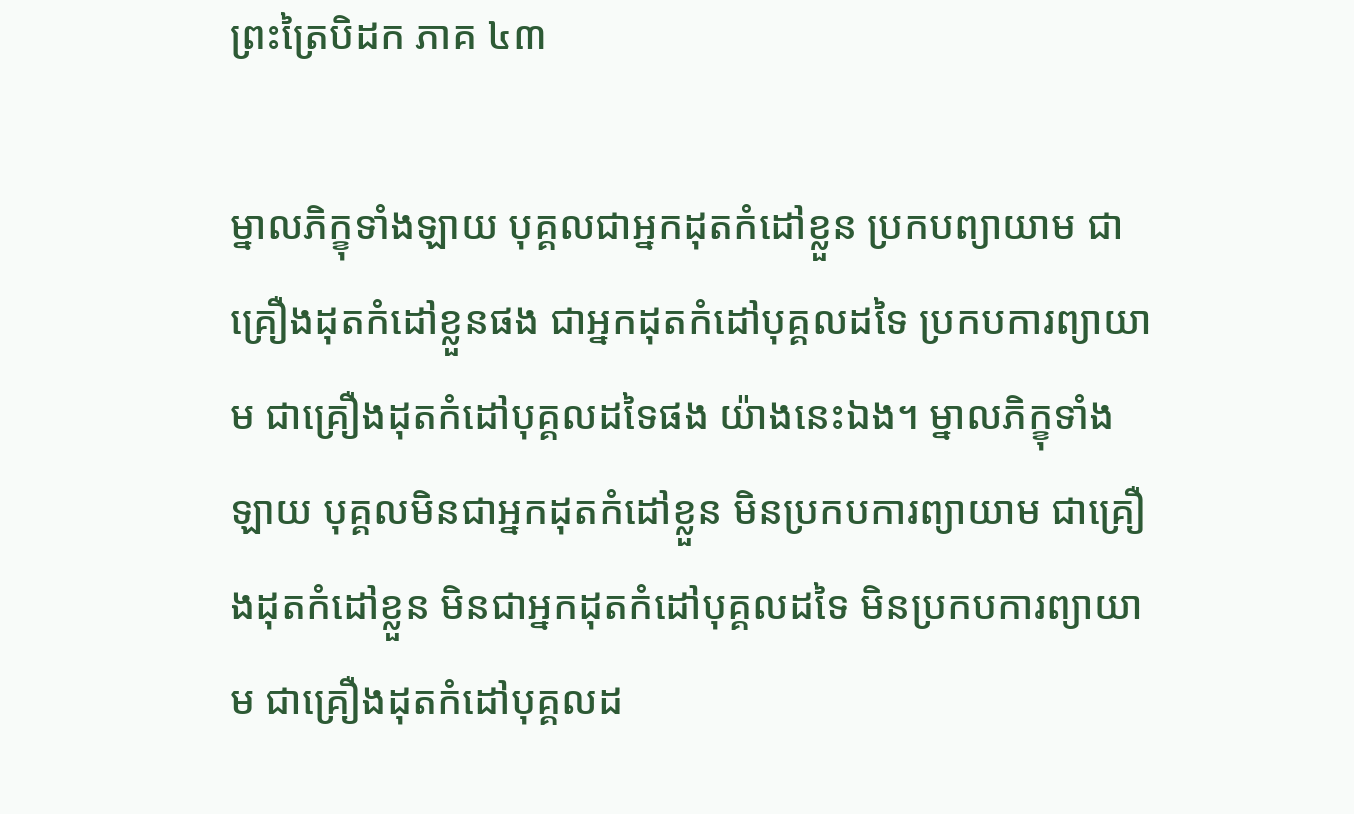ព្រះត្រៃបិដក ភាគ ៤៣

ម្នាលភិក្ខុទាំងឡាយ បុគ្គលជាអ្នកដុតកំដៅខ្លួន ប្រកបព្យាយាម ជាគ្រឿងដុតកំដៅខ្លួនផង ជាអ្នកដុតកំដៅបុគ្គលដទៃ ប្រកបការព្យាយាម ជាគ្រឿងដុតកំដៅបុគ្គលដទៃផង យ៉ាងនេះឯង។ ម្នាលភិក្ខុទាំងឡាយ បុគ្គលមិនជាអ្នកដុតកំដៅខ្លួន មិនប្រកបការព្យាយាម ជាគ្រឿងដុតកំដៅខ្លួន មិនជាអ្នកដុតកំដៅបុគ្គលដទៃ មិនប្រកបការព្យាយាម ជាគ្រឿងដុតកំដៅបុគ្គលដ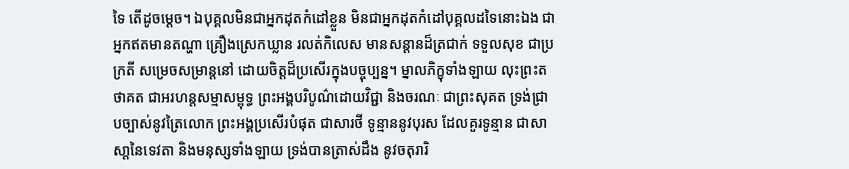ទៃ តើដូចម្ដេច។ ឯបុគ្គលមិនជាអ្នកដុតកំដៅខ្លួន មិនជាអ្នកដុតកំដៅបុគ្គលដទៃនោះឯង ជាអ្នកឥតមានតណ្ហា គ្រឿងស្រេកឃ្លាន រលត់កិលេស មានសន្ដានដ៏ត្រជាក់ ទទួលសុខ ជាប្រក្រតី សម្រេចសម្រាន្ដនៅ ដោយចិត្តដ៏ប្រសើរក្នុងបច្ចុប្បន្ន។ ម្នាលភិក្ខុទាំងឡាយ លុះព្រះតថាគត ជាអរហន្តសម្មាសម្ពុទ្ធ ព្រះអង្គបរិបូណ៌ដោយវិជ្ជា និងចរណៈ ជាព្រះសុគត ទ្រង់ជ្រាបច្បាស់នូវត្រៃលោក ព្រះអង្គប្រសើរបំផុត ជាសារថី ទូន្មាននូវបុរស ដែលគួរទូន្មាន ជាសាសា្ដនៃទេវតា និងមនុស្សទាំងឡាយ ទ្រង់បានត្រាស់ដឹង នូវចតុរារិ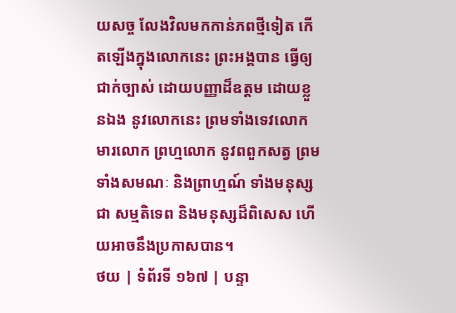យសច្ច លែងវិលមកកាន់ភពថ្មីទៀត កើតឡើងក្នុងលោកនេះ ព្រះអង្គបាន ធ្វើឲ្យជាក់ច្បាស់ ដោយបញ្ញាដ៏ឧត្តម ដោយខ្លួនឯង នូវលោកនេះ ព្រមទាំងទេវលោក មារលោក ព្រហ្មលោក នូវពពួកសត្វ ព្រមទាំងសមណៈ និងព្រាហ្មណ៍ ទាំងមនុស្សជា សម្មតិទេព និងមនុស្សដ៏ពិសេស ហើយអាចនឹងប្រកាសបាន។
ថយ | ទំព័រទី ១៦៧ | បន្ទា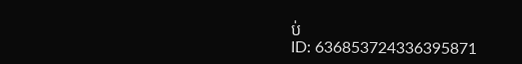ប់
ID: 636853724336395871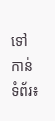ទៅកាន់ទំព័រ៖